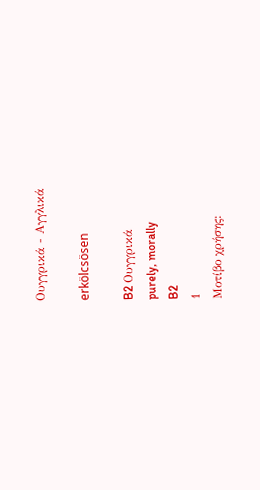Ουγγρικά - Αγγλικά

erkölcsösen

B2 Ουγγρικά
purely, morally
B2
1
Μοτίβο χρήσης: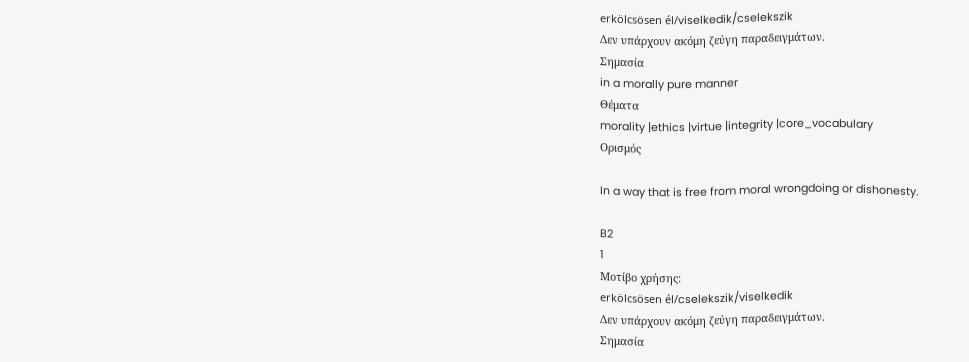erkölcsösen él/viselkedik/cselekszik
Δεν υπάρχουν ακόμη ζεύγη παραδειγμάτων.
Σημασία
in a morally pure manner
Θέματα
morality |ethics |virtue |integrity |core_vocabulary
Ορισμός

In a way that is free from moral wrongdoing or dishonesty.

B2
1
Μοτίβο χρήσης:
erkölcsösen él/cselekszik/viselkedik
Δεν υπάρχουν ακόμη ζεύγη παραδειγμάτων.
Σημασία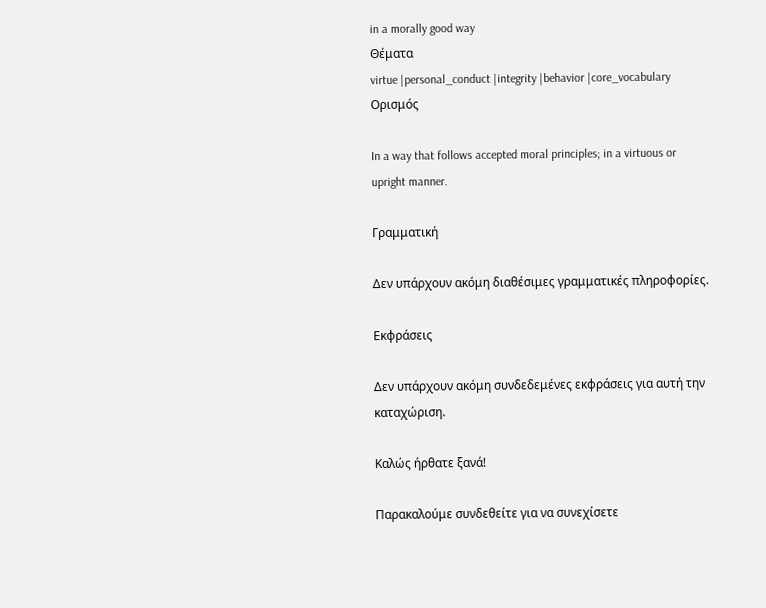in a morally good way
Θέματα
virtue |personal_conduct |integrity |behavior |core_vocabulary
Ορισμός

In a way that follows accepted moral principles; in a virtuous or upright manner.

Γραμματική

Δεν υπάρχουν ακόμη διαθέσιμες γραμματικές πληροφορίες.

Εκφράσεις

Δεν υπάρχουν ακόμη συνδεδεμένες εκφράσεις για αυτή την καταχώριση.

Καλώς ήρθατε ξανά!

Παρακαλούμε συνδεθείτε για να συνεχίσετε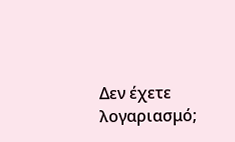Δεν έχετε λογαριασμό;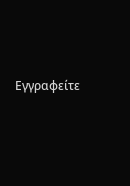Εγγραφείτε